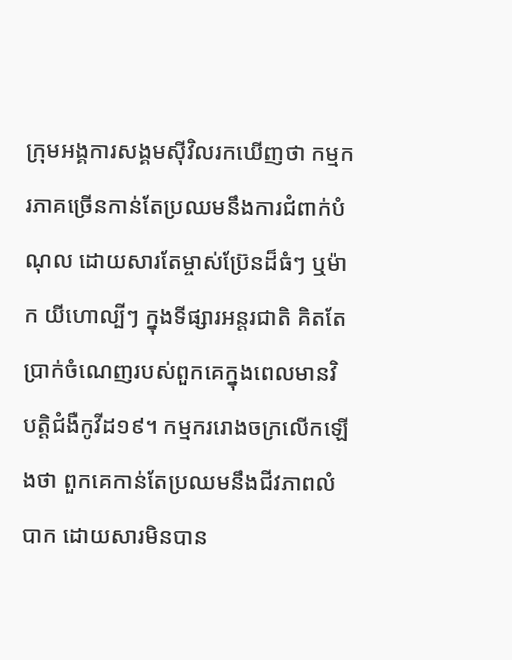ក្រុមអង្គការសង្គមស៊ីវិលរកឃើញថា កម្មករភាគច្រើនកាន់តែប្រឈមនឹងការជំពាក់បំណុល ដោយសារតែម្ចាស់ប្រ៊ែនដ៏ធំៗ ឬម៉ាក យីហោល្បីៗ ក្នុងទីផ្សារអន្តរជាតិ គិតតែប្រាក់ចំណេញរបស់ពួកគេក្នុងពេលមានវិបត្តិជំងឺកូវីដ១៩។ កម្មកររោងចក្រលើកឡើងថា ពួកគេកាន់តែប្រឈមនឹងជីវភាពលំបាក ដោយសារមិនបាន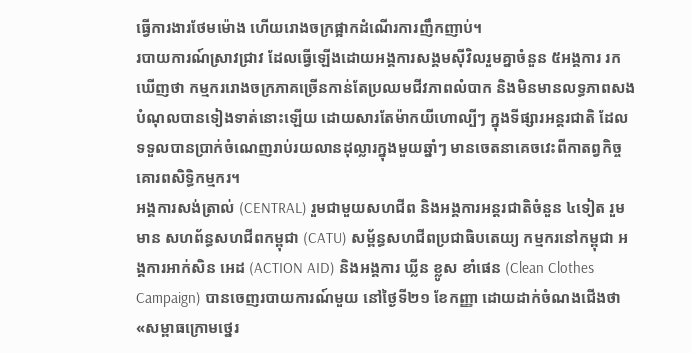ធ្វើការងារថែមម៉ោង ហើយរោងចក្រផ្អាកដំណើរការញឹកញាប់។
របាយការណ៍ស្រាវជ្រាវ ដែលធ្វើឡើងដោយអង្គការសង្គមស៊ីវិលរួមគ្នាចំនួន ៥អង្គការ រកឃើញថា កម្មកររោងចក្រភាគច្រើនកាន់តែប្រឈមជីវភាពលំបាក និងមិនមានលទ្ធភាពសងបំណុលបានទៀងទាត់នោះឡើយ ដោយសារតែម៉ាកយីហោល្បីៗ ក្នុងទីផ្សារអន្តរជាតិ ដែលទទួលបានប្រាក់ចំណេញរាប់រយលានដុល្លារក្នុងមួយឆ្នាំៗ មានចេតនាគេចវេះពីកាតព្វកិច្ចគោរពសិទ្ធិកម្មករ។
អង្គការសង់ត្រាល់ (CENTRAL) រួមជាមួយសហជីព និងអង្គការអន្តរជាតិចំនួន ៤ទៀត រួមមាន សហព័ន្ធសហជីពកម្ពុជា (CATU) សម្ព័ន្ធសហជីពប្រជាធិបតេយ្យ កម្មករនៅកម្ពុជា អង្គការអាក់សិន អេដ (ACTION AID) និងអង្គការ ឃ្លីន ខ្លូស ខាំផេន (Clean Clothes Campaign) បានចេញរបាយការណ៍មួយ នៅថ្ងៃទី២១ ខែកញ្ញា ដោយដាក់ចំណងជើងថា «សម្ពាធក្រោមថ្នេរ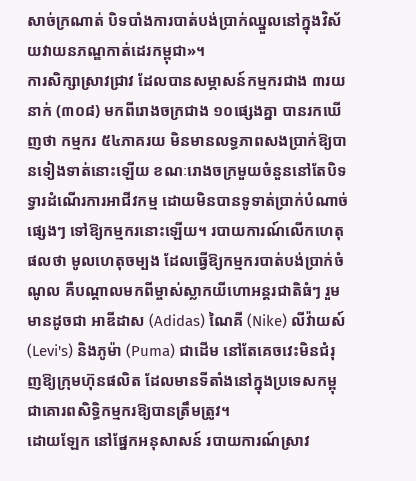សាច់ក្រណាត់ បិទបាំងការបាត់បង់ប្រាក់ឈ្នួលនៅក្នុងវិស័យវាយនភណ្ឌកាត់ដេរកម្ពុជា»។
ការសិក្សាស្រាវជ្រាវ ដែលបានសម្ភាសន៍កម្មករជាង ៣រយនាក់ (៣០៨) មកពីរោងចក្រជាង ១០ផ្សេងគ្នា បានរកឃើញថា កម្មករ ៥៤ភាគរយ មិនមានលទ្ធភាពសងប្រាក់ឱ្យបានទៀងទាត់នោះឡើយ ខណៈរោងចក្រមួយចំនួននៅតែបិទទ្វារដំណើរការអាជីវកម្ម ដោយមិនបានទូទាត់ប្រាក់បំណាច់ផ្សេងៗ ទៅឱ្យកម្មករនោះឡើយ។ របាយការណ៍លើកហេតុផលថា មូលហេតុចម្បង ដែលធ្វើឱ្យកម្មករបាត់បង់ប្រាក់ចំណូល គឺបណ្ដាលមកពីម្ចាស់ស្លាកយីហោអន្តរជាតិធំៗ រួមមានដូចជា អាឌីដាស (Adidas) ណៃគី (Nike) លីវ៉ាយស៍ (Levi's) និងភូម៉ា (Puma) ជាដើម នៅតែគេចវេះមិនជំរុញឱ្យក្រុមហ៊ុនផលិត ដែលមានទីតាំងនៅក្នុងប្រទេសកម្ពុជាគោរពសិទ្ធិកម្មករឱ្យបានត្រឹមត្រូវ។
ដោយឡែក នៅផ្នែកអនុសាសន៍ របាយការណ៍ស្រាវ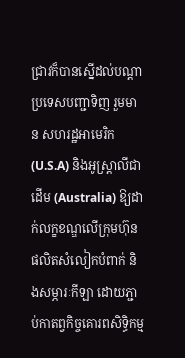ជ្រាវក៏បានស្នើដល់បណ្ដាប្រទេសបញ្ជាទិញ រួមមាន សហរដ្ឋអាមេរិក (U.S.A) និងអូស្ត្រាលីជាដើម (Australia) ឱ្យដាក់លក្ខខណ្ឌលើក្រុមហ៊ុនផលិតសំលៀកបំពាក់ និងសម្ភារៈកីឡា ដោយភ្ជាប់កាតព្វកិច្ចគោរពសិទ្ធិកម្ម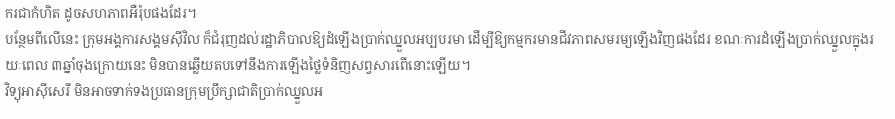ករជាកំហិត ដូចសហភាពអឺរ៉ុបផងដែរ។
បន្ថែមពីលើនេះ ក្រុមអង្គការសង្គមស៊ីវិល ក៏ជំរុញដល់រដ្ឋាភិបាលឱ្យដំឡើងប្រាក់ឈ្នួលអប្បបរមា ដើម្បីឱ្យកម្មករមានជីវភាពសមរម្យឡើងវិញផងដែរ ខណៈការដំឡើងប្រាក់ឈ្នួលក្នុងរយៈពេល ៣ឆ្នាំចុងក្រោយនេះ មិនបានឆ្លើយតបទៅនឹងការឡើងថ្លៃទំនិញសព្វសារពើនោះឡើយ។
វិទ្យុអាស៊ីសេរី មិនអាចទាក់ទងប្រធានក្រុមប្រឹក្សាជាតិប្រាក់ឈ្នួលអ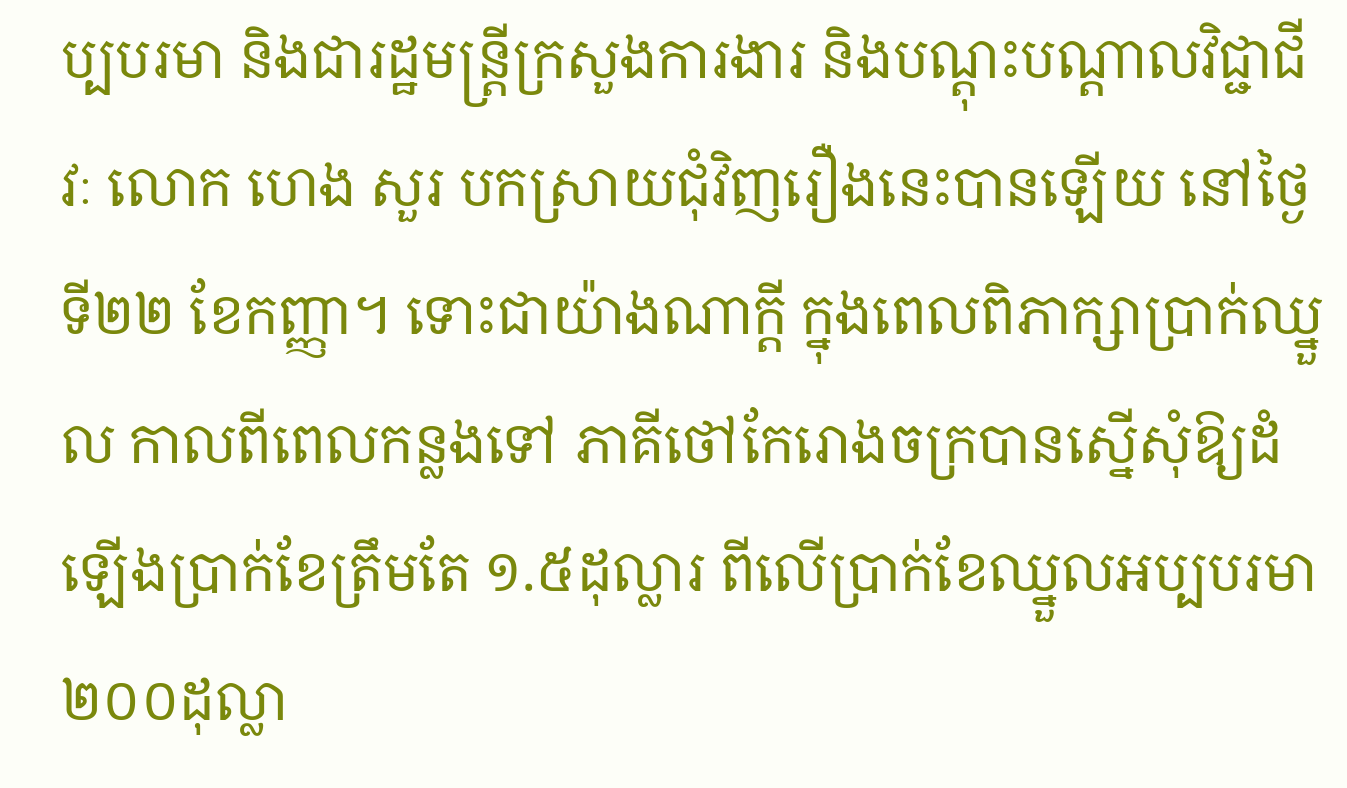ប្បបរមា និងជារដ្ឋមន្ត្រីក្រសួងការងារ និងបណ្ដុះបណ្ដាលវិជ្ជាជីវៈ លោក ហេង សួរ បកស្រាយជុំវិញរឿងនេះបានឡើយ នៅថ្ងៃទី២២ ខែកញ្ញា។ ទោះជាយ៉ាងណាក្ដី ក្នុងពេលពិភាក្សាប្រាក់ឈ្នួល កាលពីពេលកន្លងទៅ ភាគីថៅកែរោងចក្របានស្នើសុំឱ្យដំឡើងប្រាក់ខែត្រឹមតែ ១.៥ដុល្លារ ពីលើប្រាក់ខែឈ្នួលអប្បបរមា ២០០ដុល្លា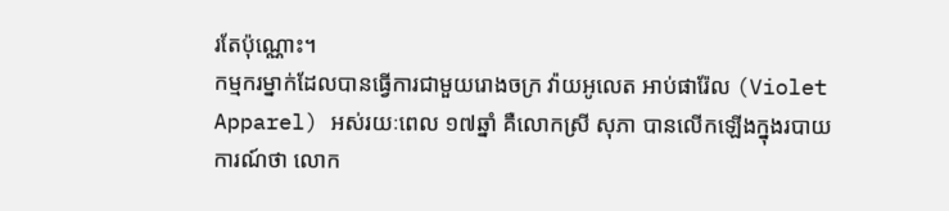រតែប៉ុណ្ណោះ។
កម្មករម្នាក់ដែលបានធ្វើការជាមួយរោងចក្រ វ៉ាយអូលេត អាប់ផារ៉ែល (Violet Apparel) អស់រយៈពេល ១៧ឆ្នាំ គឺលោកស្រី សុភា បានលើកឡើងក្នុងរបាយការណ៍ថា លោក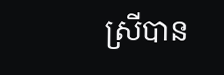ស្រីបាន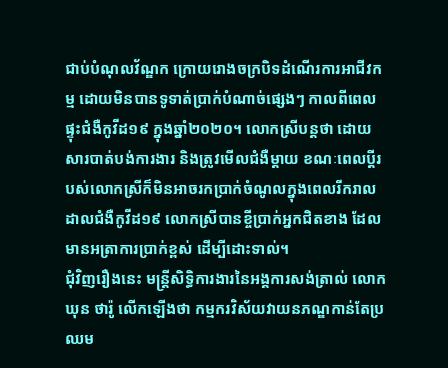ជាប់បំណុលវ័ណ្ឌក ក្រោយរោងចក្របិទដំណើរការអាជីវកម្ម ដោយមិនបានទូទាត់ប្រាក់បំណាច់ផ្សេងៗ កាលពីពេលផ្ទុះជំងឺកូវីដ១៩ ក្នុងឆ្នាំ២០២០។ លោកស្រីបន្តថា ដោយសារបាត់បង់ការងារ និងត្រូវមើលជំងឺម្ដាយ ខណៈពេលប្ដីរបស់លោកស្រីក៏មិនអាចរកប្រាក់ចំណូលក្នុងពេលរីករាលដាលជំងឺកូវីដ១៩ លោកស្រីបានខ្ចីប្រាក់អ្នកជិតខាង ដែលមានអត្រាការប្រាក់ខ្ពស់ ដើម្បីដោះទាល់។
ជុំវិញរឿងនេះ មន្ត្រីសិទ្ធិការងារនៃអង្គការសង់ត្រាល់ លោក ឃុន ថារ៉ូ លើកឡើងថា កម្មករវិស័យវាយនភណ្ឌកាន់តែប្រឈម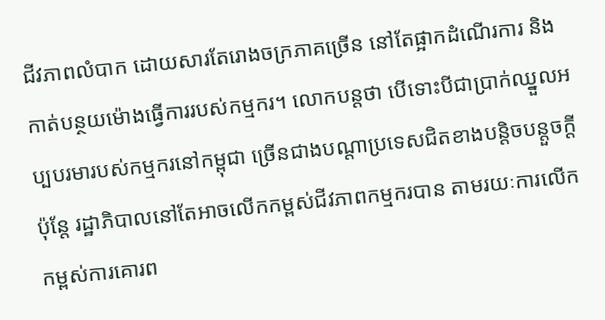ជីវភាពលំបាក ដោយសារតែរោងចក្រភាគច្រើន នៅតែផ្អាកដំណើរការ និងកាត់បន្ថយម៉ោងធ្វើការរបស់កម្មករ។ លោកបន្តថា បើទោះបីជាប្រាក់ឈ្នួលអប្បបរមារបស់កម្មករនៅកម្ពុជា ច្រើនជាងបណ្ដាប្រទេសជិតខាងបន្តិចបន្តួចក្ដី ប៉ុន្តែ រដ្ឋាភិបាលនៅតែអាចលើកកម្ពស់ជីវភាពកម្មករបាន តាមរយៈការលើកកម្ពស់ការគោរព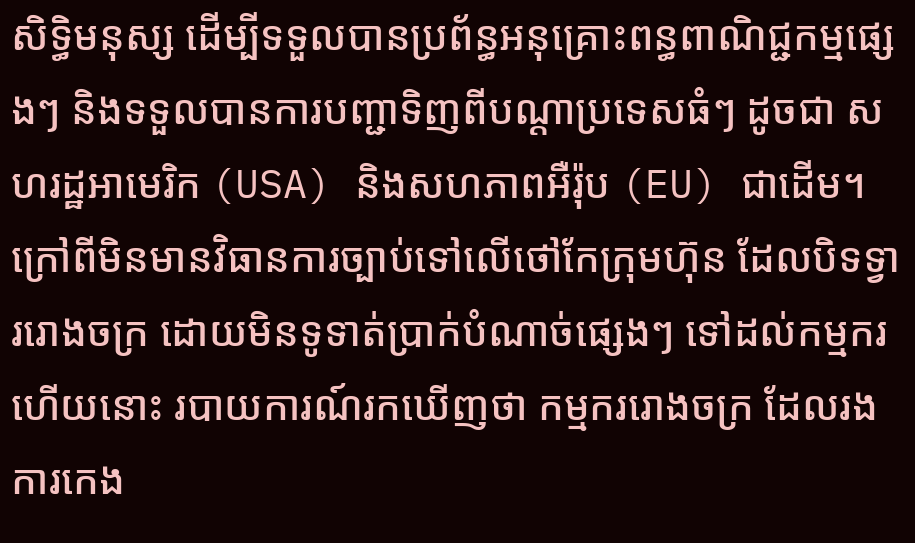សិទ្ធិមនុស្ស ដើម្បីទទួលបានប្រព័ន្ធអនុគ្រោះពន្ធពាណិជ្ជកម្មផ្សេងៗ និងទទួលបានការបញ្ជាទិញពីបណ្ដាប្រទេសធំៗ ដូចជា សហរដ្ឋអាមេរិក (USA) និងសហភាពអឺរ៉ុប (EU) ជាដើម។
ក្រៅពីមិនមានវិធានការច្បាប់ទៅលើថៅកែក្រុមហ៊ុន ដែលបិទទ្វាររោងចក្រ ដោយមិនទូទាត់ប្រាក់បំណាច់ផ្សេងៗ ទៅដល់កម្មករហើយនោះ របាយការណ៍រកឃើញថា កម្មកររោងចក្រ ដែលរងការកេង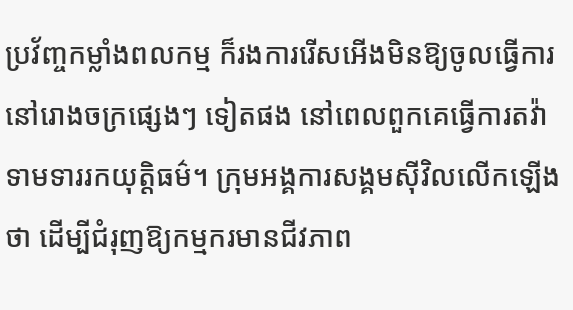ប្រវ័ញ្ចកម្លាំងពលកម្ម ក៏រងការរើសអើងមិនឱ្យចូលធ្វើការនៅរោងចក្រផ្សេងៗ ទៀតផង នៅពេលពួកគេធ្វើការតវ៉ាទាមទាររកយុត្តិធម៌។ ក្រុមអង្គការសង្គមស៊ីវិលលើកឡើងថា ដើម្បីជំរុញឱ្យកម្មករមានជីវភាព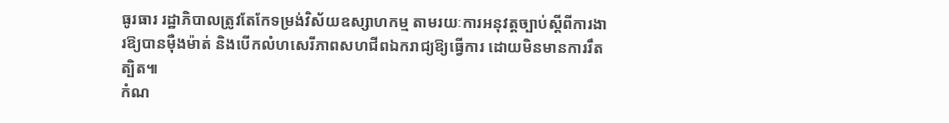ធូរធារ រដ្ឋាភិបាលត្រូវតែកែទម្រង់វិស័យឧស្សាហកម្ម តាមរយៈការអនុវត្តច្បាប់ស្ដីពីការងារឱ្យបានម៉ឺងម៉ាត់ និងបើកលំហសេរីភាពសហជីពឯករាជ្យឱ្យធ្វើការ ដោយមិនមានការរឹតត្បិត៕
កំណ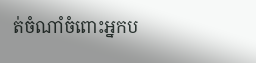ត់ចំណាំចំពោះអ្នកប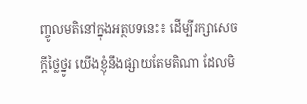ញ្ចូលមតិនៅក្នុងអត្ថបទនេះ៖ ដើម្បីរក្សាសេចក្ដីថ្លៃថ្នូរ យើងខ្ញុំនឹងផ្សាយតែមតិណា ដែលមិ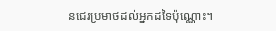នជេរប្រមាថដល់អ្នកដទៃប៉ុណ្ណោះ។